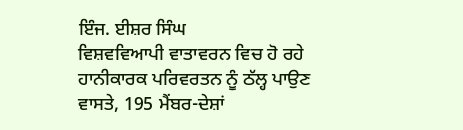ਇੰਜ. ਈਸ਼ਰ ਸਿੰਘ
ਵਿਸ਼ਵਵਿਆਪੀ ਵਾਤਾਵਰਨ ਵਿਚ ਹੋ ਰਹੇ ਹਾਨੀਕਾਰਕ ਪਰਿਵਰਤਨ ਨੂੰ ਠੱਲ੍ਹ ਪਾਉਣ ਵਾਸਤੇ, 195 ਮੈਂਬਰ-ਦੇਸ਼ਾਂ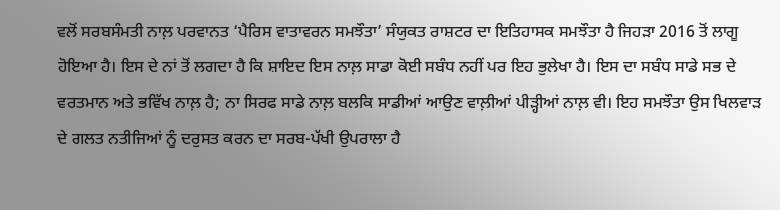ਵਲੋਂ ਸਰਬਸੰਮਤੀ ਨਾਲ਼ ਪਰਵਾਨਤ ‘ਪੈਰਿਸ ਵਾਤਾਵਰਨ ਸਮਝੌਤਾ’ ਸੰਯੁਕਤ ਰਾਸ਼ਟਰ ਦਾ ਇਤਿਹਾਸਕ ਸਮਝੌਤਾ ਹੈ ਜਿਹੜਾ 2016 ਤੋਂ ਲਾਗੂ ਹੋਇਆ ਹੈ। ਇਸ ਦੇ ਨਾਂ ਤੋਂ ਲਗਦਾ ਹੈ ਕਿ ਸ਼ਾਇਦ ਇਸ ਨਾਲ਼ ਸਾਡਾ ਕੋਈ ਸਬੰਧ ਨਹੀਂ ਪਰ ਇਹ ਭੁਲੇਖਾ ਹੈ। ਇਸ ਦਾ ਸਬੰਧ ਸਾਡੇ ਸਭ ਦੇ ਵਰਤਮਾਨ ਅਤੇ ਭਵਿੱਖ ਨਾਲ਼ ਹੈ; ਨਾ ਸਿਰਫ ਸਾਡੇ ਨਾਲ਼ ਬਲਕਿ ਸਾਡੀਆਂ ਆਉਣ ਵਾਲ਼ੀਆਂ ਪੀੜ੍ਹੀਆਂ ਨਾਲ਼ ਵੀ। ਇਹ ਸਮਝੌਤਾ ਉਸ ਖਿਲਵਾੜ ਦੇ ਗਲਤ ਨਤੀਜਿਆਂ ਨੂੰ ਦਰੁਸਤ ਕਰਨ ਦਾ ਸਰਬ-ਪੱਖੀ ਉਪਰਾਲਾ ਹੈ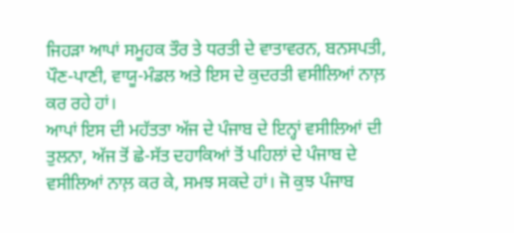ਜਿਹੜਾ ਆਪਾਂ ਸਮੂਹਕ ਤੌਰ ਤੇ ਧਰਤੀ ਦੇ ਵਾਤਾਵਰਨ, ਬਨਸਪਤੀ, ਪੌਣ-ਪਾਣੀ, ਵਾਯੂ-ਮੰਡਲ ਅਤੇ ਇਸ ਦੇ ਕੁਦਰਤੀ ਵਸੀਲਿਆਂ ਨਾਲ਼ ਕਰ ਰਹੇ ਹਾਂ।
ਆਪਾਂ ਇਸ ਦੀ ਮਹੱਤਤਾ ਅੱਜ ਦੇ ਪੰਜਾਬ ਦੇ ਇਨ੍ਹਾਂ ਵਸੀਲਿਆਂ ਦੀ ਤੁਲਨਾ, ਅੱਜ ਤੋਂ ਛੇ-ਸੱਤ ਦਹਾਕਿਆਂ ਤੋਂ ਪਹਿਲਾਂ ਦੇ ਪੰਜਾਬ ਦੇ ਵਸੀਲਿਆਂ ਨਾਲ਼ ਕਰ ਕੇ, ਸਮਝ ਸਕਦੇ ਹਾਂ। ਜੋ ਕੁਝ ਪੰਜਾਬ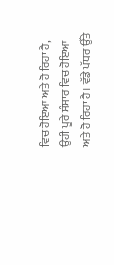ਵਿਚ ਹੋਇਆ ਅਤੇ ਹੋ ਰਿਹਾ ਹੈ, ਉਹੀ ਪੂਰੇ ਸੰਸਾਰ ਵਿਚ ਹੋਇਆ ਅਤੇ ਹੋ ਰਿਹਾ ਹੈ। ਵੱਡੇ ਪੱਧਰ ਉੱਤੇ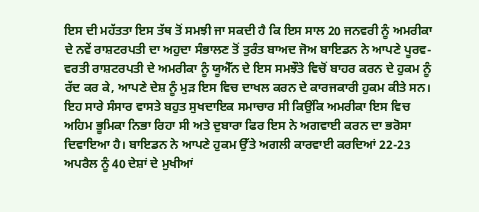ਇਸ ਦੀ ਮਹੱਤਤਾ ਇਸ ਤੱਥ ਤੋਂ ਸਮਝੀ ਜਾ ਸਕਦੀ ਹੈ ਕਿ ਇਸ ਸਾਲ 20 ਜਨਵਰੀ ਨੂੰ ਅਮਰੀਕਾ ਦੇ ਨਵੇਂ ਰਾਸ਼ਟਰਪਤੀ ਦਾ ਅਹੁਦਾ ਸੰਭਾਲਣ ਤੋਂ ਤੁਰੰਤ ਬਾਅਦ ਜੋਅ ਬਾਇਡਨ ਨੇ ਆਪਣੇ ਪੂਰਵ-ਵਰਤੀ ਰਾਸ਼ਟਰਪਤੀ ਦੇ ਅਮਰੀਕਾ ਨੂੰ ਯੂਐੱਨ ਦੇ ਇਸ ਸਮਝੌਤੇ ਵਿਚੋਂ ਬਾਹਰ ਕਰਨ ਦੇ ਹੁਕਮ ਨੂੰ ਰੱਦ ਕਰ ਕੇ, ਆਪਣੇ ਦੇਸ਼ ਨੂੰ ਮੁੜ ਇਸ ਵਿਚ ਦਾਖਲ ਕਰਨ ਦੇ ਕਾਰਜਕਾਰੀ ਹੁਕਮ ਕੀਤੇ ਸਨ। ਇਹ ਸਾਰੇ ਸੰਸਾਰ ਵਾਸਤੇ ਬਹੁਤ ਸੁਖਦਾਇਕ ਸਮਾਚਾਰ ਸੀ ਕਿਉਂਕਿ ਅਮਰੀਕਾ ਇਸ ਵਿਚ ਅਹਿਮ ਭੂਮਿਕਾ ਨਿਭਾ ਰਿਹਾ ਸੀ ਅਤੇ ਦੁਬਾਰਾ ਫਿਰ ਇਸ ਨੇ ਅਗਵਾਈ ਕਰਨ ਦਾ ਭਰੋਸਾ ਦਿਵਾਇਆ ਹੈ। ਬਾਇਡਨ ਨੇ ਆਪਣੇ ਹੁਕਮ ਉੱਤੇ ਅਗਲੀ ਕਾਰਵਾਈ ਕਰਦਿਆਂ 22-23 ਅਪਰੈਲ ਨੂੰ 40 ਦੇਸ਼ਾਂ ਦੇ ਮੁਖੀਆਂ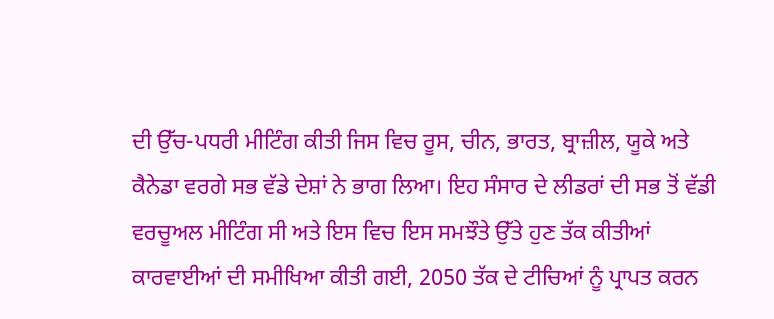ਦੀ ਉੱਚ-ਪਧਰੀ ਮੀਟਿੰਗ ਕੀਤੀ ਜਿਸ ਵਿਚ ਰੂਸ, ਚੀਨ, ਭਾਰਤ, ਬ੍ਰਾਜ਼ੀਲ, ਯੂਕੇ ਅਤੇ ਕੈਨੇਡਾ ਵਰਗੇ ਸਭ ਵੱਡੇ ਦੇਸ਼ਾਂ ਨੇ ਭਾਗ ਲਿਆ। ਇਹ ਸੰਸਾਰ ਦੇ ਲੀਡਰਾਂ ਦੀ ਸਭ ਤੋਂ ਵੱਡੀ ਵਰਚੂਅਲ ਮੀਟਿੰਗ ਸੀ ਅਤੇ ਇਸ ਵਿਚ ਇਸ ਸਮਝੌਤੇ ਉੱਤੇ ਹੁਣ ਤੱਕ ਕੀਤੀਆਂ ਕਾਰਵਾਈਆਂ ਦੀ ਸਮੀਖਿਆ ਕੀਤੀ ਗਈ, 2050 ਤੱਕ ਦੇ ਟੀਚਿਆਂ ਨੂੰ ਪ੍ਰਾਪਤ ਕਰਨ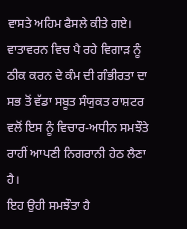ਵਾਸਤੇ ਅਹਿਮ ਫੈਸਲੇ ਕੀਤੇ ਗਏ। ਵਾਤਾਵਰਨ ਵਿਚ ਪੈ ਰਹੇ ਵਿਗਾੜ ਨੂੰ ਠੀਕ ਕਰਨ ਦੇ ਕੰਮ ਦੀ ਗੰਭੀਰਤਾ ਦਾ ਸਭ ਤੋਂ ਵੱਡਾ ਸਬੂਤ ਸੰਯੁਕਤ ਰਾਸ਼ਟਰ ਵਲੋਂ ਇਸ ਨੂੰ ਵਿਚਾਰ-ਅਧੀਨ ਸਮਝੌਤੇ ਰਾਹੀਂ ਆਪਣੀ ਨਿਗਰਾਨੀ ਹੇਠ ਲੈਣਾ ਹੈ।
ਇਹ ਉਹੀ ਸਮਝੌਤਾ ਹੈ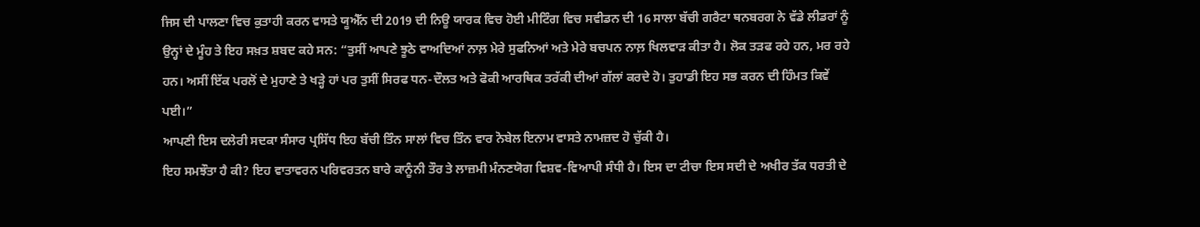ਜਿਸ ਦੀ ਪਾਲਣਾ ਵਿਚ ਕੁਤਾਹੀ ਕਰਨ ਵਾਸਤੇ ਯੂਐੱਨ ਦੀ 2019 ਦੀ ਨਿਊ ਯਾਰਕ ਵਿਚ ਹੋਈ ਮੀਟਿੰਗ ਵਿਚ ਸਵੀਡਨ ਦੀ 16 ਸਾਲਾ ਬੱਚੀ ਗਰੈਟਾ ਥਨਬਰਗ ਨੇ ਵੱਡੇ ਲੀਡਰਾਂ ਨੂੰ ਉਨ੍ਹਾਂ ਦੇ ਮੂੰਹ ਤੇ ਇਹ ਸਖ਼ਤ ਸ਼ਬਦ ਕਹੇ ਸਨ: “ਤੁਸੀਂ ਆਪਣੇ ਝੂਠੇ ਵਾਅਦਿਆਂ ਨਾਲ਼ ਮੇਰੇ ਸੁਫਨਿਆਂ ਅਤੇ ਮੇਰੇ ਬਚਪਨ ਨਾਲ਼ ਖਿਲਵਾੜ ਕੀਤਾ ਹੈ। ਲੋਕ ਤੜਫ ਰਹੇ ਹਨ, ਮਰ ਰਹੇ ਹਨ। ਅਸੀਂ ਇੱਕ ਪਰਲੋਂ ਦੇ ਮੁਹਾਣੇ ਤੇ ਖੜ੍ਹੇ ਹਾਂ ਪਰ ਤੁਸੀਂ ਸਿਰਫ ਧਨ-ਦੌਲਤ ਅਤੇ ਫੋਕੀ ਆਰਥਿਕ ਤਰੱਕੀ ਦੀਆਂ ਗੱਲਾਂ ਕਰਦੇ ਹੋ। ਤੁਹਾਡੀ ਇਹ ਸਭ ਕਰਨ ਦੀ ਹਿੰਮਤ ਕਿਵੇਂ ਪਈ।”
ਆਪਣੀ ਇਸ ਦਲੇਰੀ ਸਦਕਾ ਸੰਸਾਰ ਪ੍ਰਸਿੱਧ ਇਹ ਬੱਚੀ ਤਿੰਨ ਸਾਲਾਂ ਵਿਚ ਤਿੰਨ ਵਾਰ ਨੋਬੇਲ ਇਨਾਮ ਵਾਸਤੇ ਨਾਮਜ਼ਦ ਹੋ ਚੁੱਕੀ ਹੈ।
ਇਹ ਸਮਝੌਤਾ ਹੈ ਕੀ? ਇਹ ਵਾਤਾਵਰਨ ਪਰਿਵਰਤਨ ਬਾਰੇ ਕਾਨੂੰਨੀ ਤੌਰ ਤੇ ਲਾਜ਼ਮੀ ਮੰਨਣਯੋਗ ਵਿਸ਼ਵ-ਵਿਆਪੀ ਸੰਧੀ ਹੈ। ਇਸ ਦਾ ਟੀਚਾ ਇਸ ਸਦੀ ਦੇ ਅਖੀਰ ਤੱਕ ਧਰਤੀ ਦੇ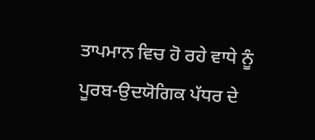ਤਾਪਮਾਨ ਵਿਚ ਹੋ ਰਹੇ ਵਾਧੇ ਨੂੰ ਪੂਰਬ-ਉਦਯੋਗਿਕ ਪੱਧਰ ਦੇ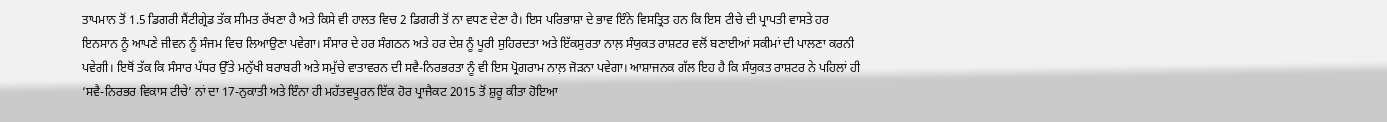ਤਾਪਮਾਨ ਤੋਂ 1.5 ਡਿਗਰੀ ਸੈਂਟੀਗ੍ਰੇਡ ਤੱਕ ਸੀਮਤ ਰੱਖਣਾ ਹੈ ਅਤੇ ਕਿਸੇ ਵੀ ਹਾਲਤ ਵਿਚ 2 ਡਿਗਰੀ ਤੋਂ ਨਾ ਵਧਣ ਦੇਣਾ ਹੈ। ਇਸ ਪਰਿਭਾਸ਼ਾ ਦੇ ਭਾਵ ਇੰਨੇ ਵਿਸਤ੍ਰਿਤ ਹਨ ਕਿ ਇਸ ਟੀਚੇ ਦੀ ਪ੍ਰਾਪਤੀ ਵਾਸਤੇ ਹਰ ਇਨਸਾਨ ਨੂੰ ਆਪਣੇ ਜੀਵਨ ਨੂੰ ਸੰਜਮ ਵਿਚ ਲਿਆਉਣਾ ਪਵੇਗਾ। ਸੰਸਾਰ ਦੇ ਹਰ ਸੰਗਠਨ ਅਤੇ ਹਰ ਦੇਸ਼ ਨੂੰ ਪੂਰੀ ਸੁਹਿਰਦਤਾ ਅਤੇ ਇੱਕਸੁਰਤਾ ਨਾਲ਼ ਸੰਯੁਕਤ ਰਾਸ਼ਟਰ ਵਲੋਂ ਬਣਾਈਆਂ ਸਕੀਮਾਂ ਦੀ ਪਾਲਣਾ ਕਰਨੀ ਪਵੇਗੀ। ਇਥੋਂ ਤੱਕ ਕਿ ਸੰਸਾਰ ਪੱਧਰ ਉੱਤੇ ਮਨੁੱਖੀ ਬਰਾਬਰੀ ਅਤੇ ਸਮੁੱਚੇ ਵਾਤਾਵਰਨ ਦੀ ਸਵੈ-ਨਿਰਭਰਤਾ ਨੂੰ ਵੀ ਇਸ ਪ੍ਰੋਗਰਾਮ ਨਾਲ਼ ਜੋੜਨਾ ਪਵੇਗਾ। ਆਸ਼ਾਜਨਕ ਗੱਲ ਇਹ ਹੈ ਕਿ ਸੰਯੁਕਤ ਰਾਸ਼ਟਰ ਨੇ ਪਹਿਲਾਂ ਹੀ ‘ਸਵੈ-ਨਿਰਭਰ ਵਿਕਾਸ ਟੀਚੇ’ ਨਾਂ ਦਾ 17-ਨੁਕਾਤੀ ਅਤੇ ਇੰਨਾ ਹੀ ਮਹੱਤਵਪੂਰਨ ਇੱਕ ਹੋਰ ਪ੍ਰਾਜੈਕਟ 2015 ਤੋਂ ਸ਼ੁਰੂ ਕੀਤਾ ਹੋਇਆ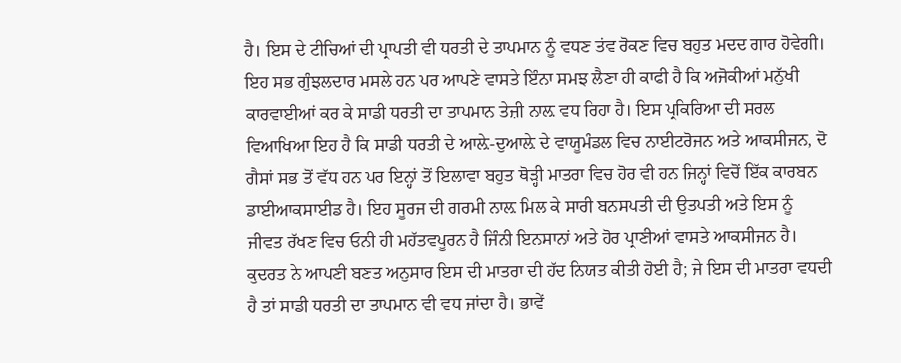ਹੈ। ਇਸ ਦੇ ਟੀਚਿਆਂ ਦੀ ਪ੍ਰਾਪਤੀ ਵੀ ਧਰਤੀ ਦੇ ਤਾਪਮਾਨ ਨੂੰ ਵਧਣ ਤਂਵ ਰੋਕਣ ਵਿਚ ਬਹੁਤ ਮਦਦ ਗਾਰ ਹੋਵੇਗੀ।
ਇਹ ਸਭ ਗੁੰਝਲਦਾਰ ਮਸਲੇ ਹਨ ਪਰ ਆਪਣੇ ਵਾਸਤੇ ਇੰਨਾ ਸਮਝ ਲੈਣਾ ਹੀ ਕਾਫੀ ਹੈ ਕਿ ਅਜੋਕੀਆਂ ਮਨੁੱਖੀ ਕਾਰਵਾਈਆਂ ਕਰ ਕੇ ਸਾਡੀ ਧਰਤੀ ਦਾ ਤਾਪਮਾਨ ਤੇਜ਼ੀ ਨਾਲ਼ ਵਧ ਰਿਹਾ ਹੈ। ਇਸ ਪ੍ਰਕਿਰਿਆ ਦੀ ਸਰਲ ਵਿਆਖਿਆ ਇਹ ਹੈ ਕਿ ਸਾਡੀ ਧਰਤੀ ਦੇ ਆਲ਼ੇ-ਦੁਆਲ਼ੇ ਦੇ ਵਾਯੂਮੰਡਲ ਵਿਚ ਨਾਈਟਰੋਜਨ ਅਤੇ ਆਕਸੀਜਨ, ਦੋ ਗੈਸਾਂ ਸਭ ਤੋਂ ਵੱਧ ਹਨ ਪਰ ਇਨ੍ਹਾਂ ਤੋਂ ਇਲਾਵਾ ਬਹੁਤ ਥੋੜ੍ਹੀ ਮਾਤਰਾ ਵਿਚ ਹੋਰ ਵੀ ਹਨ ਜਿਨ੍ਹਾਂ ਵਿਚੋਂ ਇੱਕ ਕਾਰਬਨ ਡਾਈਆਕਸਾਈਡ ਹੈ। ਇਹ ਸੂਰਜ ਦੀ ਗਰਮੀ ਨਾਲ਼ ਮਿਲ ਕੇ ਸਾਰੀ ਬਨਸਪਤੀ ਦੀ ਉਤਪਤੀ ਅਤੇ ਇਸ ਨੂੰ ਜੀਵਤ ਰੱਖਣ ਵਿਚ ਓਨੀ ਹੀ ਮਹੱਤਵਪੂਰਨ ਹੈ ਜਿੰਨੀ ਇਨਸਾਨਾਂ ਅਤੇ ਹੋਰ ਪ੍ਰਾਣੀਆਂ ਵਾਸਤੇ ਆਕਸੀਜਨ ਹੈ। ਕੁਦਰਤ ਨੇ ਆਪਣੀ ਬਣਤ ਅਨੁਸਾਰ ਇਸ ਦੀ ਮਾਤਰਾ ਦੀ ਹੱਦ ਨਿਯਤ ਕੀਤੀ ਹੋਈ ਹੈ; ਜੇ ਇਸ ਦੀ ਮਾਤਰਾ ਵਧਦੀ ਹੈ ਤਾਂ ਸਾਡੀ ਧਰਤੀ ਦਾ ਤਾਪਮਾਨ ਵੀ ਵਧ ਜਾਂਦਾ ਹੈ। ਭਾਵੇਂ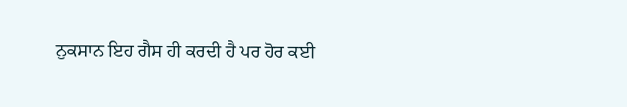ਨੁਕਸਾਨ ਇਹ ਗੈਸ ਹੀ ਕਰਦੀ ਹੈ ਪਰ ਹੋਰ ਕਈ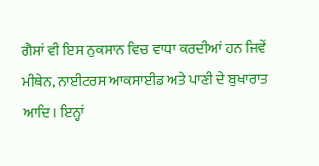ਗੈਸਾਂ ਵੀ ਇਸ ਨੁਕਸਾਨ ਵਿਚ ਵਾਧਾ ਕਰਦੀਆਂ ਹਨ ਜਿਵੇਂ ਮੀਥੇਨ, ਨਾਈਟਰਸ ਆਕਸਾਈਡ ਅਤੇ ਪਾਣੀ ਦੇ ਬੁਖਾਰਾਤ ਆਦਿ। ਇਨ੍ਹਾਂ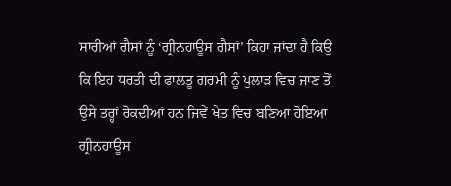ਸਾਰੀਆਂ ਗੈਸਾਂ ਨੂੰ ‘ਗ੍ਰੀਨਹਾਊਸ ਗੈਸਾਂ’ ਕਿਹਾ ਜਾਂਦਾ ਹੈ ਕਿਉ ਕਿ ਇਹ ਧਰਤੀ ਦੀ ਫਾਲਤੂ ਗਰਮੀ ਨੂੰ ਪੁਲਾੜ ਵਿਚ ਜਾਣ ਤੋਂ ਉਸੇ ਤਰ੍ਹਾਂ ਰੋਕਦੀਆਂ ਹਨ ਜਿਵੇਂ ਖੇਤ ਵਿਚ ਬਣਿਆ ਹੋਇਆ ਗ੍ਰੀਨਹਾਊਸ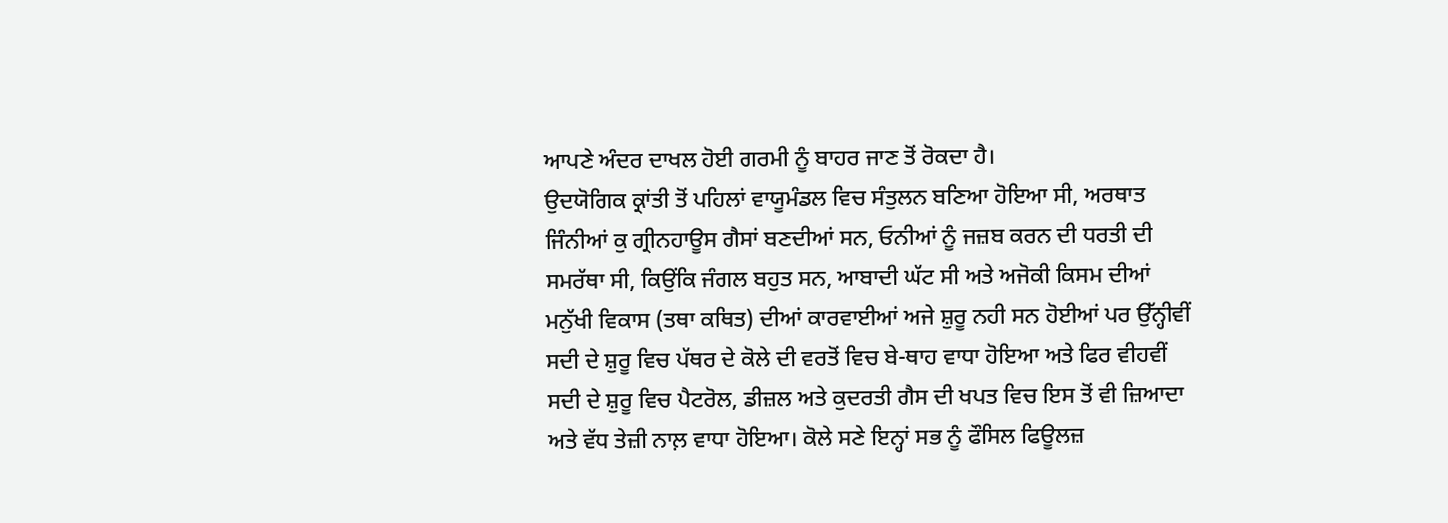ਆਪਣੇ ਅੰਦਰ ਦਾਖਲ ਹੋਈ ਗਰਮੀ ਨੂੰ ਬਾਹਰ ਜਾਣ ਤੋਂ ਰੋਕਦਾ ਹੈ।
ਉਦਯੋਗਿਕ ਕ੍ਰਾਂਤੀ ਤੋਂ ਪਹਿਲਾਂ ਵਾਯੂਮੰਡਲ ਵਿਚ ਸੰਤੁਲਨ ਬਣਿਆ ਹੋਇਆ ਸੀ, ਅਰਥਾਤ ਜਿੰਨੀਆਂ ਕੁ ਗ੍ਰੀਨਹਾਊਸ ਗੈਸਾਂ ਬਣਦੀਆਂ ਸਨ, ਓਨੀਆਂ ਨੂੰ ਜਜ਼ਬ ਕਰਨ ਦੀ ਧਰਤੀ ਦੀ ਸਮਰੱਥਾ ਸੀ, ਕਿਉਂਕਿ ਜੰਗਲ ਬਹੁਤ ਸਨ, ਆਬਾਦੀ ਘੱਟ ਸੀ ਅਤੇ ਅਜੋਕੀ ਕਿਸਮ ਦੀਆਂ ਮਨੁੱਖੀ ਵਿਕਾਸ (ਤਥਾ ਕਥਿਤ) ਦੀਆਂ ਕਾਰਵਾਈਆਂ ਅਜੇ ਸ਼ੁਰੂ ਨਹੀ ਸਨ ਹੋਈਆਂ ਪਰ ਉੱਨ੍ਹੀਵੀਂ ਸਦੀ ਦੇ ਸ਼ੁਰੂ ਵਿਚ ਪੱਥਰ ਦੇ ਕੋਲੇ ਦੀ ਵਰਤੋਂ ਵਿਚ ਬੇ-ਥਾਹ ਵਾਧਾ ਹੋਇਆ ਅਤੇ ਫਿਰ ਵੀਹਵੀਂ ਸਦੀ ਦੇ ਸ਼ੁਰੂ ਵਿਚ ਪੈਟਰੋਲ, ਡੀਜ਼ਲ ਅਤੇ ਕੁਦਰਤੀ ਗੈਸ ਦੀ ਖਪਤ ਵਿਚ ਇਸ ਤੋਂ ਵੀ ਜ਼ਿਆਦਾ ਅਤੇ ਵੱਧ ਤੇਜ਼ੀ ਨਾਲ਼ ਵਾਧਾ ਹੋਇਆ। ਕੋਲੇ ਸਣੇ ਇਨ੍ਹਾਂ ਸਭ ਨੂੰ ਫੌਸਿਲ ਫਿਊਲਜ਼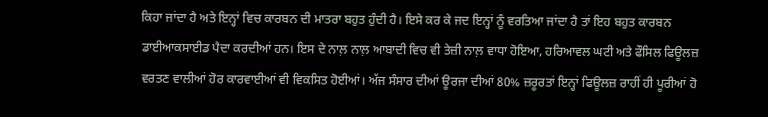ਕਿਹਾ ਜਾਂਦਾ ਹੈ ਅਤੇ ਇਨ੍ਹਾਂ ਵਿਚ ਕਾਰਬਨ ਦੀ ਮਾਤਰਾ ਬਹੁਤ ਹੁੰਦੀ ਹੈ। ਇਸੇ ਕਰ ਕੇ ਜਦ ਇਨ੍ਹਾਂ ਨੂੰ ਵਰਤਿਆ ਜਾਂਦਾ ਹੈ ਤਾਂ ਇਹ ਬਹੁਤ ਕਾਰਬਨ ਡਾਈਆਕਸਾਈਡ ਪੈਦਾ ਕਰਦੀਆਂ ਹਨ। ਇਸ ਦੇ ਨਾਲ਼ ਨਾਲ਼ ਆਬਾਦੀ ਵਿਚ ਵੀ ਤੇਜ਼ੀ ਨਾਲ਼ ਵਾਧਾ ਹੋਇਆ, ਹਰਿਆਵਲ ਘਟੀ ਅਤੇ ਫੌਸਿਲ ਫਿਊਲਜ਼ ਵਰਤਣ ਵਾਲੀਆਂ ਹੋਰ ਕਾਰਵਾਈਆਂ ਵੀ ਵਿਕਸਿਤ ਹੋਈਆਂ। ਅੱਜ ਸੰਸਾਰ ਦੀਆਂ ਊਰਜਾ ਦੀਆਂ 80% ਜ਼ਰੂਰਤਾਂ ਇਨ੍ਹਾਂ ਫਿਊਲਜ਼ ਰਾਹੀਂ ਹੀ ਪੂਰੀਆਂ ਹੋ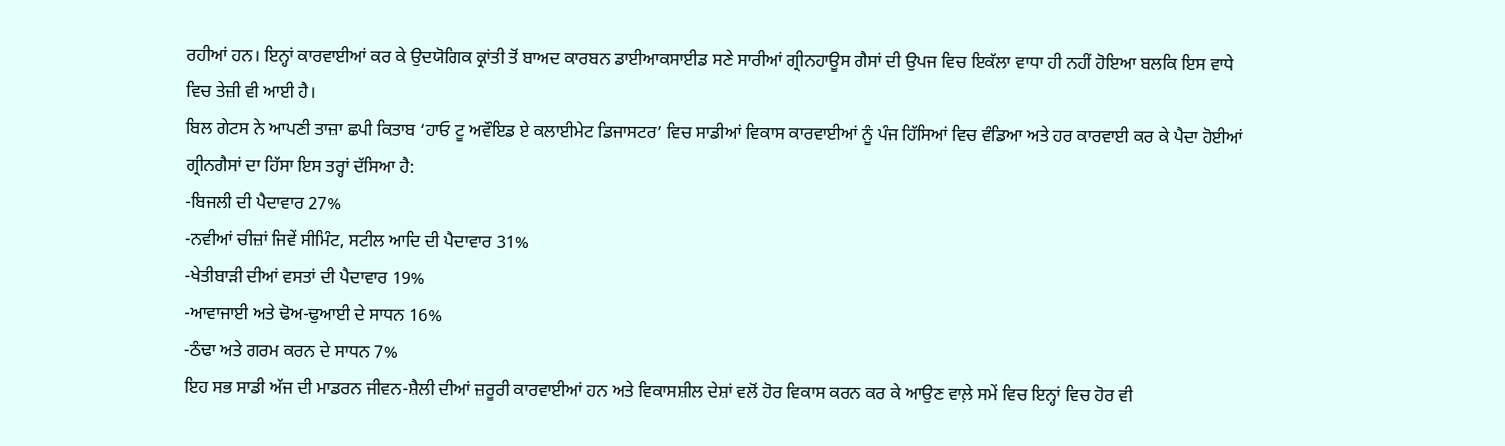ਰਹੀਆਂ ਹਨ। ਇਨ੍ਹਾਂ ਕਾਰਵਾਈਆਂ ਕਰ ਕੇ ਉਦਯੋਗਿਕ ਕ੍ਰਾਂਤੀ ਤੋਂ ਬਾਅਦ ਕਾਰਬਨ ਡਾਈਆਕਸਾਈਡ ਸਣੇ ਸਾਰੀਆਂ ਗ੍ਰੀਨਹਾਊਸ ਗੈਸਾਂ ਦੀ ਉਪਜ ਵਿਚ ਇਕੱਲਾ ਵਾਧਾ ਹੀ ਨਹੀਂ ਹੋਇਆ ਬਲਕਿ ਇਸ ਵਾਧੇ ਵਿਚ ਤੇਜ਼ੀ ਵੀ ਆਈ ਹੈ।
ਬਿਲ ਗੇਟਸ ਨੇ ਆਪਣੀ ਤਾਜ਼ਾ ਛਪੀ ਕਿਤਾਬ ‘ਹਾਓ ਟੂ ਅਵੌਇਡ ਏ ਕਲਾਈਮੇਟ ਡਿਜਾਸਟਰ’ ਵਿਚ ਸਾਡੀਆਂ ਵਿਕਾਸ ਕਾਰਵਾਈਆਂ ਨੂੰ ਪੰਜ ਹਿੱਸਿਆਂ ਵਿਚ ਵੰਡਿਆ ਅਤੇ ਹਰ ਕਾਰਵਾਈ ਕਰ ਕੇ ਪੈਦਾ ਹੋਈਆਂ ਗ੍ਰੀਨਗੈਸਾਂ ਦਾ ਹਿੱਸਾ ਇਸ ਤਰ੍ਹਾਂ ਦੱਸਿਆ ਹੈ:
-ਬਿਜਲੀ ਦੀ ਪੈਦਾਵਾਰ 27%
-ਨਵੀਆਂ ਚੀਜ਼ਾਂ ਜਿਵੇਂ ਸੀਮਿੰਟ, ਸਟੀਲ ਆਦਿ ਦੀ ਪੈਦਾਵਾਰ 31%
-ਖੇਤੀਬਾੜੀ ਦੀਆਂ ਵਸਤਾਂ ਦੀ ਪੈਦਾਵਾਰ 19%
-ਆਵਾਜਾਈ ਅਤੇ ਢੋਅ-ਢੁਆਈ ਦੇ ਸਾਧਨ 16%
-ਠੰਢਾ ਅਤੇ ਗਰਮ ਕਰਨ ਦੇ ਸਾਧਨ 7%
ਇਹ ਸਭ ਸਾਡੀ ਅੱਜ ਦੀ ਮਾਡਰਨ ਜੀਵਨ-ਸ਼ੈਲੀ ਦੀਆਂ ਜ਼ਰੂਰੀ ਕਾਰਵਾਈਆਂ ਹਨ ਅਤੇ ਵਿਕਾਸਸ਼ੀਲ ਦੇਸ਼ਾਂ ਵਲੋਂ ਹੋਰ ਵਿਕਾਸ ਕਰਨ ਕਰ ਕੇ ਆਉਣ ਵਾਲ਼ੇ ਸਮੇਂ ਵਿਚ ਇਨ੍ਹਾਂ ਵਿਚ ਹੋਰ ਵੀ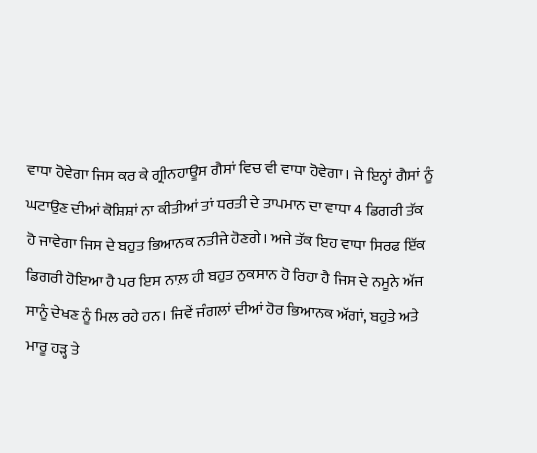ਵਾਧਾ ਹੋਵੇਗਾ ਜਿਸ ਕਰ ਕੇ ਗ੍ਰੀਨਹਾਊਸ ਗੈਸਾਂ ਵਿਚ ਵੀ ਵਾਧਾ ਹੋਵੇਗਾ। ਜੇ ਇਨ੍ਹਾਂ ਗੈਸਾਂ ਨੂੰ ਘਟਾਉਣ ਦੀਆਂ ਕੋਸ਼ਿਸ਼ਾਂ ਨਾ ਕੀਤੀਆਂ ਤਾਂ ਧਰਤੀ ਦੇ ਤਾਪਮਾਨ ਦਾ ਵਾਧਾ 4 ਡਿਗਰੀ ਤੱਕ ਹੋ ਜਾਵੇਗਾ ਜਿਸ ਦੇ ਬਹੁਤ ਭਿਆਨਕ ਨਤੀਜੇ ਹੋਣਗੇ। ਅਜੇ ਤੱਕ ਇਹ ਵਾਧਾ ਸਿਰਫ ਇੱਕ ਡਿਗਰੀ ਹੋਇਆ ਹੈ ਪਰ ਇਸ ਨਾਲ਼ ਹੀ ਬਹੁਤ ਨੁਕਸਾਨ ਹੋ ਰਿਹਾ ਹੈ ਜਿਸ ਦੇ ਨਮੂਨੇ ਅੱਜ ਸਾਨੂੰ ਦੇਖਣ ਨੂੰ ਮਿਲ ਰਹੇ ਹਨ। ਜਿਵੇਂ ਜੰਗਲਾਂ ਦੀਆਂ ਹੋਰ ਭਿਆਨਕ ਅੱਗਾਂ, ਬਹੁਤੇ ਅਤੇ ਮਾਰੂ ਹੜ੍ਹ ਤੇ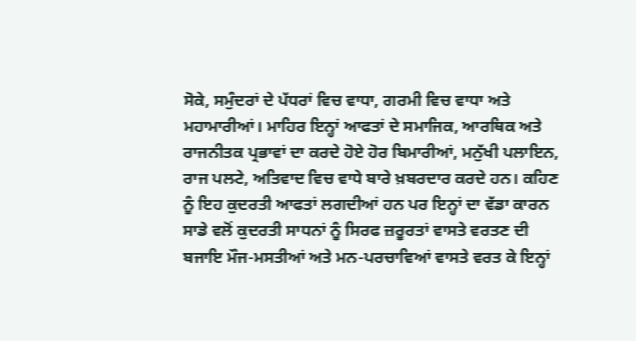ਸੋਕੇ, ਸਮੁੰਦਰਾਂ ਦੇ ਪੱਧਰਾਂ ਵਿਚ ਵਾਧਾ, ਗਰਮੀ ਵਿਚ ਵਾਧਾ ਅਤੇ ਮਹਾਮਾਰੀਆਂ। ਮਾਹਿਰ ਇਨ੍ਹਾਂ ਆਫਤਾਂ ਦੇ ਸਮਾਜਿਕ, ਆਰਥਿਕ ਅਤੇ ਰਾਜਨੀਤਕ ਪ੍ਰਭਾਵਾਂ ਦਾ ਕਰਦੇ ਹੋਏ ਹੋਰ ਬਿਮਾਰੀਆਂ, ਮਨੁੱਖੀ ਪਲਾਇਨ, ਰਾਜ ਪਲਟੇ, ਅਤਿਵਾਦ ਵਿਚ ਵਾਧੇ ਬਾਰੇ ਖ਼ਬਰਦਾਰ ਕਰਦੇ ਹਨ। ਕਹਿਣ ਨੂੰ ਇਹ ਕੁਦਰਤੀ ਆਫਤਾਂ ਲਗਦੀਆਂ ਹਨ ਪਰ ਇਨ੍ਹਾਂ ਦਾ ਵੱਡਾ ਕਾਰਨ ਸਾਡੇ ਵਲੋਂ ਕੁਦਰਤੀ ਸਾਧਨਾਂ ਨੂੰ ਸਿਰਫ ਜ਼ਰੂਰਤਾਂ ਵਾਸਤੇ ਵਰਤਣ ਦੀ ਬਜਾਇ ਮੌਜ-ਮਸਤੀਆਂ ਅਤੇ ਮਨ-ਪਰਚਾਵਿਆਂ ਵਾਸਤੇ ਵਰਤ ਕੇ ਇਨ੍ਹਾਂ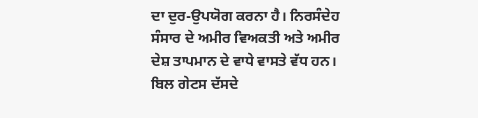ਦਾ ਦੁਰ-ਉਪਯੋਗ ਕਰਨਾ ਹੈ। ਨਿਰਸੰਦੇਹ ਸੰਸਾਰ ਦੇ ਅਮੀਰ ਵਿਅਕਤੀ ਅਤੇ ਅਮੀਰ ਦੇਸ਼ ਤਾਪਮਾਨ ਦੇ ਵਾਧੇ ਵਾਸਤੇ ਵੱਧ ਹਨ।
ਬਿਲ ਗੇਟਸ ਦੱਸਦੇ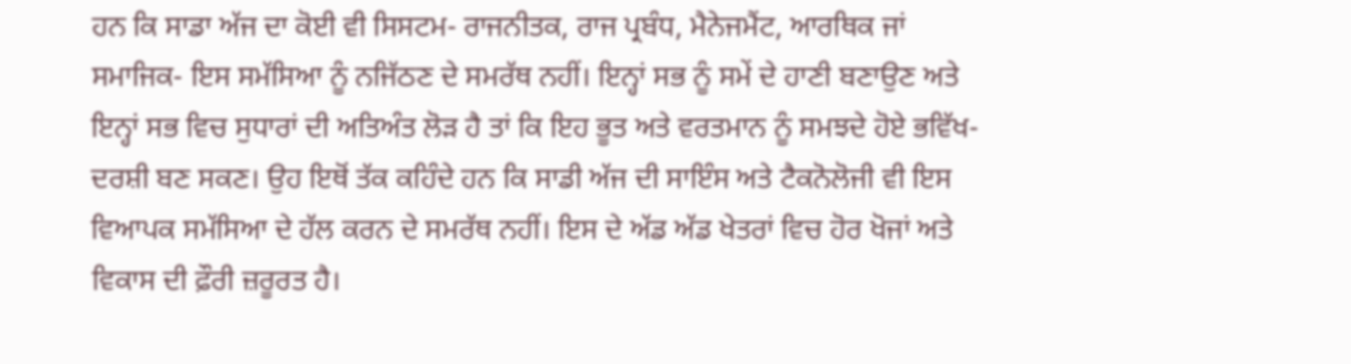ਹਨ ਕਿ ਸਾਡਾ ਅੱਜ ਦਾ ਕੋਈ ਵੀ ਸਿਸਟਮ- ਰਾਜਨੀਤਕ, ਰਾਜ ਪ੍ਰਬੰਧ, ਮੈਨੇਜਮੈਂਟ, ਆਰਥਿਕ ਜਾਂ ਸਮਾਜਿਕ- ਇਸ ਸਮੱਸਿਆ ਨੂੰ ਨਜਿੱਠਣ ਦੇ ਸਮਰੱਥ ਨਹੀਂ। ਇਨ੍ਹਾਂ ਸਭ ਨੂੰ ਸਮੇਂ ਦੇ ਹਾਣੀ ਬਣਾਉਣ ਅਤੇ ਇਨ੍ਹਾਂ ਸਭ ਵਿਚ ਸੁਧਾਰਾਂ ਦੀ ਅਤਿਅੰਤ ਲੋੜ ਹੈ ਤਾਂ ਕਿ ਇਹ ਭੂਤ ਅਤੇ ਵਰਤਮਾਨ ਨੂੰ ਸਮਝਦੇ ਹੋਏ ਭਵਿੱਖ-ਦਰਸ਼ੀ ਬਣ ਸਕਣ। ਉਹ ਇਥੋਂ ਤੱਕ ਕਹਿੰਦੇ ਹਨ ਕਿ ਸਾਡੀ ਅੱਜ ਦੀ ਸਾਇੰਸ ਅਤੇ ਟੈਕਨੋਲੋਜੀ ਵੀ ਇਸ ਵਿਆਪਕ ਸਮੱਸਿਆ ਦੇ ਹੱਲ ਕਰਨ ਦੇ ਸਮਰੱਥ ਨਹੀਂ। ਇਸ ਦੇ ਅੱਡ ਅੱਡ ਖੇਤਰਾਂ ਵਿਚ ਹੋਰ ਖੋਜਾਂ ਅਤੇ ਵਿਕਾਸ ਦੀ ਫ਼ੌਰੀ ਜ਼ਰੂਰਤ ਹੈ।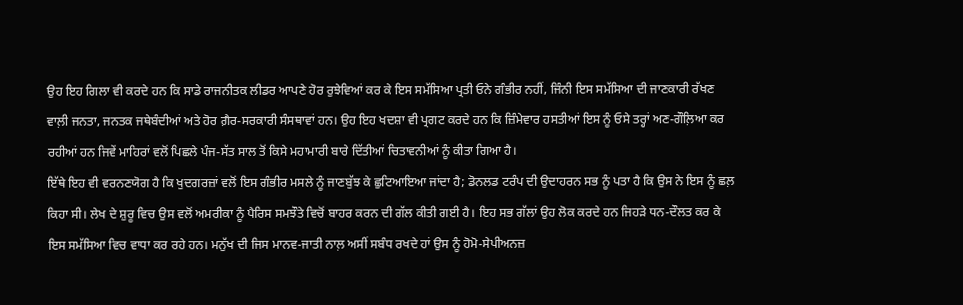ਉਹ ਇਹ ਗਿਲਾ ਵੀ ਕਰਦੇ ਹਨ ਕਿ ਸਾਡੇ ਰਾਜਨੀਤਕ ਲੀਡਰ ਆਪਣੇ ਹੋਰ ਰੁਝੇਵਿਆਂ ਕਰ ਕੇ ਇਸ ਸਮੱਸਿਆ ਪ੍ਰਤੀ ਓਨੇ ਗੰਭੀਰ ਨਹੀਂ, ਜਿੰਨੀ ਇਸ ਸਮੱਸਿਆ ਦੀ ਜਾਣਕਾਰੀ ਰੱਖਣ ਵਾਲ਼ੀ ਜਨਤਾ, ਜਨਤਕ ਜਥੇਬੰਦੀਆਂ ਅਤੇ ਹੋਰ ਗ਼ੈਰ-ਸਰਕਾਰੀ ਸੰਸਥਾਵਾਂ ਹਨ। ਉਹ ਇਹ ਖਦਸ਼ਾ ਵੀ ਪ੍ਰਗਟ ਕਰਦੇ ਹਨ ਕਿ ਜ਼ਿੰਮੇਵਾਰ ਹਸਤੀਆਂ ਇਸ ਨੂੰ ਓਸੇ ਤਰ੍ਹਾਂ ਅਣ-ਗੌਲ਼ਿਆ ਕਰ ਰਹੀਆਂ ਹਨ ਜਿਵੇਂ ਮਾਹਿਰਾਂ ਵਲੋਂ ਪਿਛਲੇ ਪੰਜ-ਸੱਤ ਸਾਲ ਤੋਂ ਕਿਸੇ ਮਹਾਮਾਰੀ ਬਾਰੇ ਦਿੱਤੀਆਂ ਚਿਤਾਵਨੀਆਂ ਨੂੰ ਕੀਤਾ ਗਿਆ ਹੈ।
ਇੱਥੇ ਇਹ ਵੀ ਵਰਨਣਯੋਗ ਹੈ ਕਿ ਖੁਦਗਰਜ਼ਾਂ ਵਲੋਂ ਇਸ ਗੰਭੀਰ ਮਸਲੇ ਨੂੰ ਜਾਣਬੁੱਝ ਕੇ ਛੁਟਿਆਇਆ ਜਾਂਦਾ ਹੈ; ਡੋਨਲਡ ਟਰੰਪ ਦੀ ਉਦਾਹਰਨ ਸਭ ਨੂੰ ਪਤਾ ਹੈ ਕਿ ਉਸ ਨੇ ਇਸ ਨੂੰ ਛਲ਼ ਕਿਹਾ ਸੀ। ਲੇਖ ਦੇ ਸ਼ੁਰੂ ਵਿਚ ਉਸ ਵਲੋਂ ਅਮਰੀਕਾ ਨੂੰ ਪੈਰਿਸ ਸਮਝੌਤੇ ਵਿਚੋਂ ਬਾਹਰ ਕਰਨ ਦੀ ਗੱਲ ਕੀਤੀ ਗਈ ਹੈ। ਇਹ ਸਭ ਗੱਲਾਂ ਉਹ ਲੋਕ ਕਰਦੇ ਹਨ ਜਿਹੜੇ ਧਨ-ਦੌਲਤ ਕਰ ਕੇ ਇਸ ਸਮੱਸਿਆ ਵਿਚ ਵਾਧਾ ਕਰ ਰਹੇ ਹਨ। ਮਨੁੱਖ ਦੀ ਜਿਸ ਮਾਨਵ-ਜਾਤੀ ਨਾਲ਼ ਅਸੀਂ ਸਬੰਧ ਰਖਦੇ ਹਾਂ ਉਸ ਨੂੰ ਹੋਮੋ-ਸੇਪੀਅਨਜ਼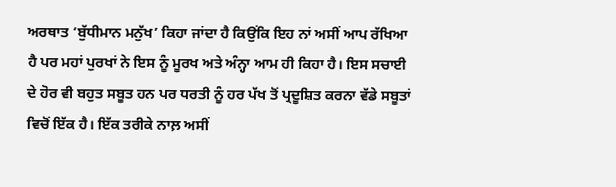ਅਰਥਾਤ ‘ਬੁੱਧੀਮਾਨ ਮਨੁੱਖ’ ਕਿਹਾ ਜਾਂਦਾ ਹੈ ਕਿਉਂਕਿ ਇਹ ਨਾਂ ਅਸੀਂ ਆਪ ਰੱਖਿਆ ਹੈ ਪਰ ਮਹਾਂ ਪੁਰਖਾਂ ਨੇ ਇਸ ਨੂੰ ਮੂਰਖ ਅਤੇ ਅੰਨ੍ਹਾ ਆਮ ਹੀ ਕਿਹਾ ਹੈ। ਇਸ ਸਚਾਈ ਦੇ ਹੋਰ ਵੀ ਬਹੁਤ ਸਬੂਤ ਹਨ ਪਰ ਧਰਤੀ ਨੂੰ ਹਰ ਪੱਖ ਤੋਂ ਪ੍ਰਦੂਸ਼ਿਤ ਕਰਨਾ ਵੱਡੇ ਸਬੂਤਾਂ ਵਿਚੋਂ ਇੱਕ ਹੈ। ਇੱਕ ਤਰੀਕੇ ਨਾਲ਼ ਅਸੀਂ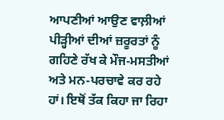ਆਪਣੀਆਂ ਆਉਣ ਵਾਲ਼ੀਆਂ ਪੀੜ੍ਹੀਆਂ ਦੀਆਂ ਜ਼ਰੂਰਤਾਂ ਨੂੰ ਗਹਿਣੇ ਰੱਖ ਕੇ ਮੌਜ-ਮਸਤੀਆਂ ਅਤੇ ਮਨ-ਪਰਚਾਵੇ ਕਰ ਰਹੇ ਹਾਂ। ਇਥੋਂ ਤੱਕ ਕਿਹਾ ਜਾ ਰਿਹਾ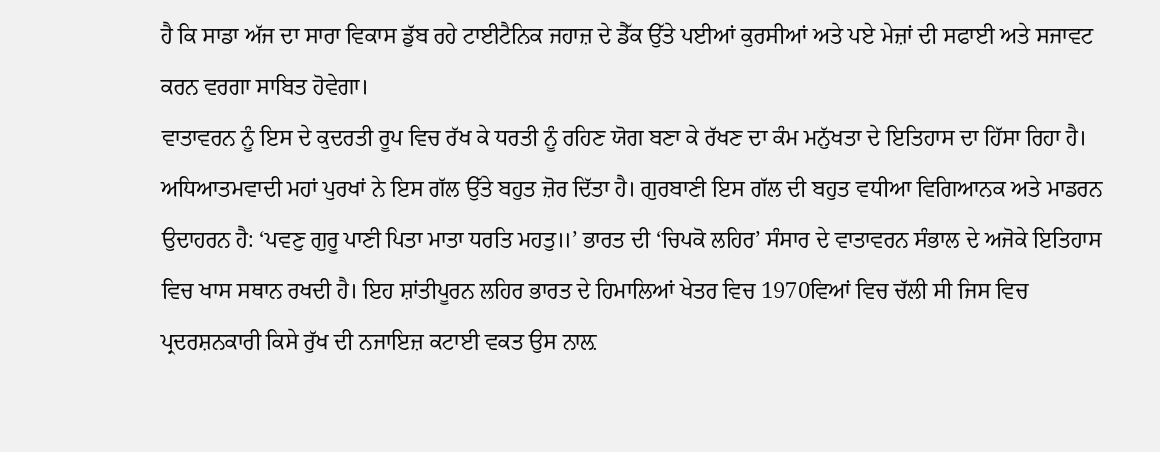ਹੈ ਕਿ ਸਾਡਾ ਅੱਜ ਦਾ ਸਾਰਾ ਵਿਕਾਸ ਡੁੱਬ ਰਹੇ ਟਾਈਟੈਨਿਕ ਜਹਾਜ਼ ਦੇ ਡੈੱਕ ਉੱਤੇ ਪਈਆਂ ਕੁਰਸੀਆਂ ਅਤੇ ਪਏ ਮੇਜ਼ਾਂ ਦੀ ਸਫਾਈ ਅਤੇ ਸਜਾਵਟ ਕਰਨ ਵਰਗਾ ਸਾਬਿਤ ਹੋਵੇਗਾ।
ਵਾਤਾਵਰਨ ਨੂੰ ਇਸ ਦੇ ਕੁਦਰਤੀ ਰੂਪ ਵਿਚ ਰੱਖ ਕੇ ਧਰਤੀ ਨੂੰ ਰਹਿਣ ਯੋਗ ਬਣਾ ਕੇ ਰੱਖਣ ਦਾ ਕੰਮ ਮਨੁੱਖਤਾ ਦੇ ਇਤਿਹਾਸ ਦਾ ਹਿੱਸਾ ਰਿਹਾ ਹੈ। ਅਧਿਆਤਮਵਾਦੀ ਮਹਾਂ ਪੁਰਖਾਂ ਨੇ ਇਸ ਗੱਲ ਉੱਤੇ ਬਹੁਤ ਜ਼ੋਰ ਦਿੱਤਾ ਹੈ। ਗੁਰਬਾਣੀ ਇਸ ਗੱਲ ਦੀ ਬਹੁਤ ਵਧੀਆ ਵਿਗਿਆਨਕ ਅਤੇ ਮਾਡਰਨ ਉਦਾਹਰਨ ਹੈ: ‘ਪਵਣੁ ਗੁਰੂ ਪਾਣੀ ਪਿਤਾ ਮਾਤਾ ਧਰਤਿ ਮਹਤੁ॥’ ਭਾਰਤ ਦੀ ‘ਚਿਪਕੋ ਲਹਿਰ’ ਸੰਸਾਰ ਦੇ ਵਾਤਾਵਰਨ ਸੰਭਾਲ ਦੇ ਅਜੋਕੇ ਇਤਿਹਾਸ ਵਿਚ ਖਾਸ ਸਥਾਨ ਰਖਦੀ ਹੈ। ਇਹ ਸ਼ਾਂਤੀਪੂਰਨ ਲਹਿਰ ਭਾਰਤ ਦੇ ਹਿਮਾਲਿਆਂ ਖੇਤਰ ਵਿਚ 1970ਵਿਆਂ ਵਿਚ ਚੱਲੀ ਸੀ ਜਿਸ ਵਿਚ ਪ੍ਰਦਰਸ਼ਨਕਾਰੀ ਕਿਸੇ ਰੁੱਖ ਦੀ ਨਜਾਇਜ਼ ਕਟਾਈ ਵਕਤ ਉਸ ਨਾਲ਼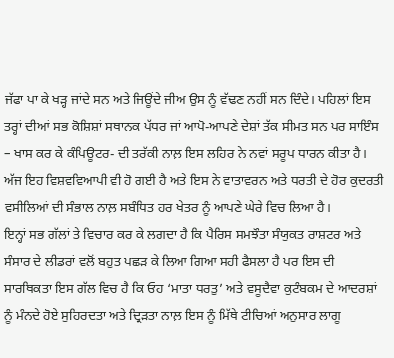ਜੱਫਾ ਪਾ ਕੇ ਖੜ੍ਹ ਜਾਂਦੇ ਸਨ ਅਤੇ ਜਿਊਂਦੇ ਜੀਅ ਉਸ ਨੂੰ ਵੱਢਣ ਨਹੀਂ ਸਨ ਦਿੰਦੇ। ਪਹਿਲਾਂ ਇਸ ਤਰ੍ਹਾਂ ਦੀਆਂ ਸਭ ਕੋਸ਼ਿਸ਼ਾਂ ਸਥਾਨਕ ਪੱਧਰ ਜਾਂ ਆਪੋ-ਆਪਣੇ ਦੇਸ਼ਾਂ ਤੱਕ ਸੀਮਤ ਸਨ ਪਰ ਸਾਇੰਸ – ਖਾਸ ਕਰ ਕੇ ਕੰਪਿਊਟਰ- ਦੀ ਤਰੱਕੀ ਨਾਲ਼ ਇਸ ਲਹਿਰ ਨੇ ਨਵਾਂ ਸਰੂਪ ਧਾਰਨ ਕੀਤਾ ਹੈ। ਅੱਜ ਇਹ ਵਿਸ਼ਵਵਿਆਪੀ ਵੀ ਹੋ ਗਈ ਹੈ ਅਤੇ ਇਸ ਨੇ ਵਾਤਾਵਰਨ ਅਤੇ ਧਰਤੀ ਦੇ ਹੋਰ ਕੁਦਰਤੀ ਵਸੀਲਿਆਂ ਦੀ ਸੰਭਾਲ ਨਾਲ਼ ਸਬੰਧਿਤ ਹਰ ਖੇਤਰ ਨੂੰ ਆਪਣੇ ਘੇਰੇ ਵਿਚ ਲਿਆ ਹੈ।
ਇਨ੍ਹਾਂ ਸਭ ਗੱਲਾਂ ਤੇ ਵਿਚਾਰ ਕਰ ਕੇ ਲਗਦਾ ਹੈ ਕਿ ਪੈਰਿਸ ਸਮਝੌਤਾ ਸੰਯੁਕਤ ਰਾਸ਼ਟਰ ਅਤੇ ਸੰਸਾਰ ਦੇ ਲੀਡਰਾਂ ਵਲੋਂ ਬਹੁਤ ਪਛੜ ਕੇ ਲਿਆ ਗਿਆ ਸਹੀ ਫੈਸਲਾ ਹੈ ਪਰ ਇਸ ਦੀ ਸਾਰਥਿਕਤਾ ਇਸ ਗੱਲ ਵਿਚ ਹੈ ਕਿ ਓਹ ‘ਮਾਤਾ ਧਰਤੁ’ ਅਤੇ ਵਸੂਦੈਵਾ ਕੁਟੰਬਕਮ ਦੇ ਆਦਰਸ਼ਾਂ ਨੂੰ ਮੰਨਦੇ ਹੋਏ ਸੁਹਿਰਦਤਾ ਅਤੇ ਦ੍ਰਿੜਤਾ ਨਾਲ਼ ਇਸ ਨੂੰ ਮਿੱਥੇ ਟੀਚਿਆਂ ਅਨੁਸਾਰ ਲਾਗੂ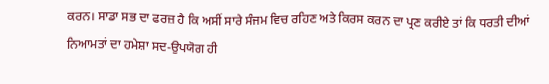ਕਰਨ। ਸਾਡਾ ਸਭ ਦਾ ਫਰਜ਼ ਹੈ ਕਿ ਅਸੀਂ ਸਾਰੇ ਸੰਜਮ ਵਿਚ ਰਹਿਣ ਅਤੇ ਕਿਰਸ ਕਰਨ ਦਾ ਪ੍ਰਣ ਕਰੀਏ ਤਾਂ ਕਿ ਧਰਤੀ ਦੀਆਂ ਨਿਆਮਤਾਂ ਦਾ ਹਮੇਸ਼ਾ ਸਦ-ਉਪਯੋਗ ਹੀ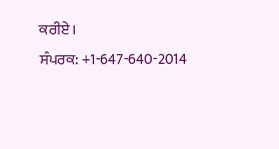ਕਰੀਏ।
ਸੰਪਰਕ: +1-647-640-2014